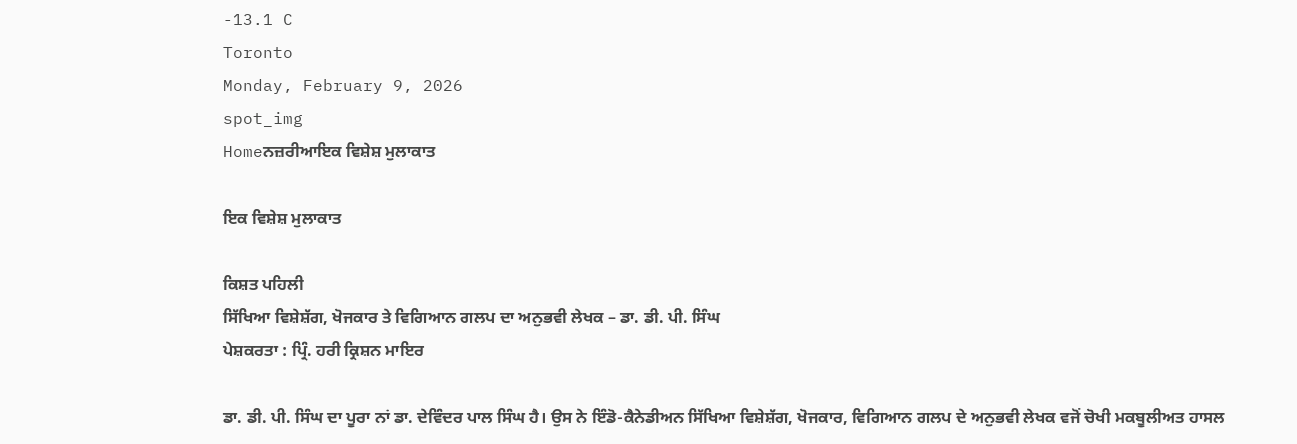-13.1 C
Toronto
Monday, February 9, 2026
spot_img
Homeਨਜ਼ਰੀਆਇਕ ਵਿਸ਼ੇਸ਼ ਮੁਲਾਕਾਤ

ਇਕ ਵਿਸ਼ੇਸ਼ ਮੁਲਾਕਾਤ

ਕਿਸ਼ਤ ਪਹਿਲੀ
ਸਿੱਖਿਆ ਵਿਸ਼ੇਸ਼ੱਗ, ਖੋਜਕਾਰ ਤੇ ਵਿਗਿਆਨ ਗਲਪ ਦਾ ਅਨੁਭਵੀ ਲੇਖਕ – ਡਾ. ਡੀ. ਪੀ. ਸਿੰਘ
ਪੇਸ਼ਕਰਤਾ : ਪ੍ਰਿੰ. ਹਰੀ ਕ੍ਰਿਸ਼ਨ ਮਾਇਰ

ਡਾ. ਡੀ. ਪੀ. ਸਿੰਘ ਦਾ ਪੂਰਾ ਨਾਂ ਡਾ. ਦੇਵਿੰਦਰ ਪਾਲ ਸਿੰਘ ਹੈ। ਉਸ ਨੇ ਇੰਡੋ-ਕੈਨੇਡੀਅਨ ਸਿੱਖਿਆ ਵਿਸ਼ੇਸ਼ੱਗ, ਖੋਜਕਾਰ, ਵਿਗਿਆਨ ਗਲਪ ਦੇ ਅਨੁਭਵੀ ਲੇਖਕ ਵਜੋਂ ਚੋਖੀ ਮਕਬੂਲੀਅਤ ਹਾਸਲ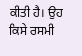ਕੀਤੀ ਹੈ। ਉਹ ਕਿਸੇ ਰਸਮੀ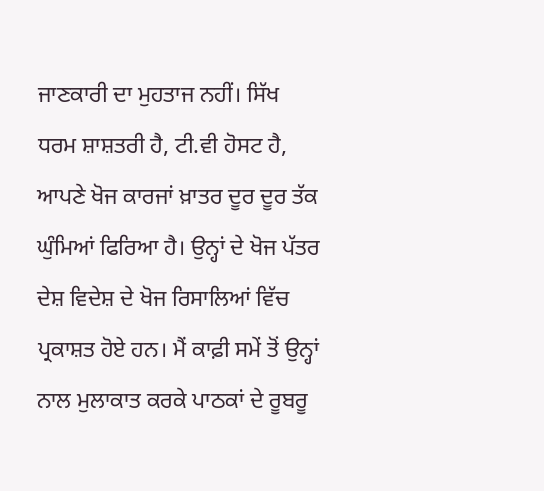ਜਾਣਕਾਰੀ ਦਾ ਮੁਹਤਾਜ ਨਹੀਂ। ਸਿੱਖ ਧਰਮ ਸ਼ਾਸ਼ਤਰੀ ਹੈ, ਟੀ.ਵੀ ਹੋਸਟ ਹੈ, ਆਪਣੇ ਖੋਜ ਕਾਰਜਾਂ ਖ਼ਾਤਰ ਦੂਰ ਦੂਰ ਤੱਕ ਘੁੰਮਿਆਂ ਫਿਰਿਆ ਹੈ। ਉਨ੍ਹਾਂ ਦੇ ਖੋਜ ਪੱਤਰ ਦੇਸ਼ ਵਿਦੇਸ਼ ਦੇ ਖੋਜ ਰਿਸਾਲਿਆਂ ਵਿੱਚ ਪ੍ਰਕਾਸ਼ਤ ਹੋਏ ਹਨ। ਮੈਂ ਕਾਫ਼ੀ ਸਮੇਂ ਤੋਂ ਉਨ੍ਹਾਂ ਨਾਲ ਮੁਲਾਕਾਤ ਕਰਕੇ ਪਾਠਕਾਂ ਦੇ ਰੂਬਰੂ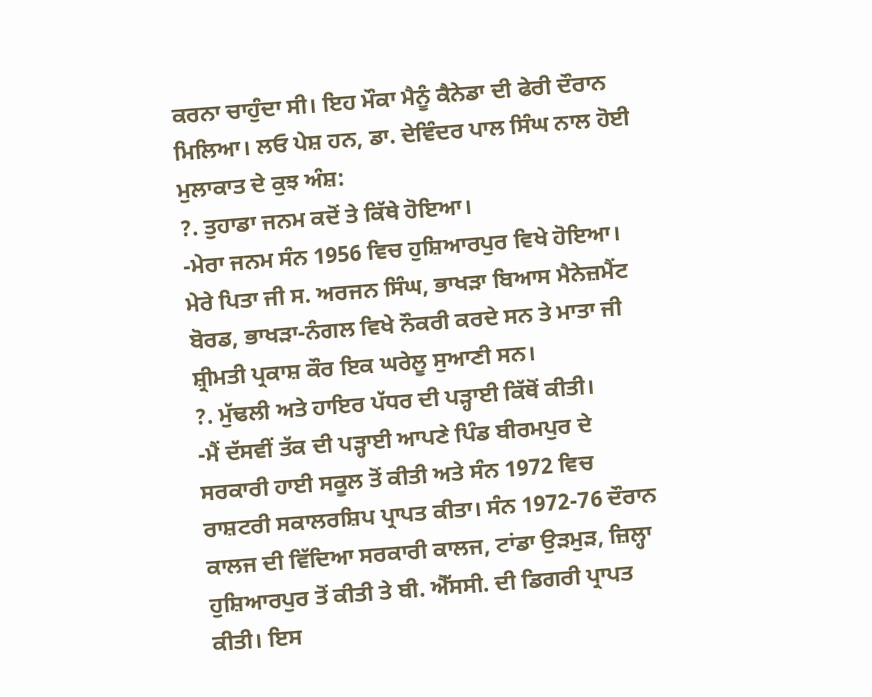ਕਰਨਾ ਚਾਹੁੰਦਾ ਸੀ। ਇਹ ਮੌਕਾ ਮੈਨੂੰ ਕੈਨੇਡਾ ਦੀ ਫੇਰੀ ਦੌਰਾਨ ਮਿਲਿਆ। ਲਓ ਪੇਸ਼ ਹਨ, ਡਾ. ਦੇਵਿੰਦਰ ਪਾਲ ਸਿੰਘ ਨਾਲ ਹੋਈ ਮੁਲਾਕਾਤ ਦੇ ਕੁਝ ਅੰਸ਼:
?. ਤੁਹਾਡਾ ਜਨਮ ਕਦੋਂ ਤੇ ਕਿੱਥੇ ਹੋਇਆ।
-ਮੇਰਾ ਜਨਮ ਸੰਨ 1956 ਵਿਚ ਹੁਸ਼ਿਆਰਪੁਰ ਵਿਖੇ ਹੋਇਆ। ਮੇਰੇ ਪਿਤਾ ਜੀ ਸ. ਅਰਜਨ ਸਿੰਘ, ਭਾਖੜਾ ਬਿਆਸ ਮੈਨੇਜ਼ਮੈਂਟ ਬੋਰਡ, ਭਾਖੜਾ-ਨੰਗਲ ਵਿਖੇ ਨੌਕਰੀ ਕਰਦੇ ਸਨ ਤੇ ਮਾਤਾ ਜੀ ਸ਼੍ਰੀਮਤੀ ਪ੍ਰਕਾਸ਼ ਕੌਰ ਇਕ ਘਰੇਲੂ ਸੁਆਣੀ ਸਨ।
?. ਮੁੱਢਲੀ ਅਤੇ ਹਾਇਰ ਪੱਧਰ ਦੀ ਪੜ੍ਹਾਈ ਕਿੱਥੋਂ ਕੀਤੀ।
-ਮੈਂ ਦੱਸਵੀਂ ਤੱਕ ਦੀ ਪੜ੍ਹਾਈ ਆਪਣੇ ਪਿੰਡ ਬੀਰਮਪੁਰ ਦੇ ਸਰਕਾਰੀ ਹਾਈ ਸਕੂਲ ਤੋਂ ਕੀਤੀ ਅਤੇ ਸੰਨ 1972 ਵਿਚ ਰਾਸ਼ਟਰੀ ਸਕਾਲਰਸ਼ਿਪ ਪ੍ਰਾਪਤ ਕੀਤਾ। ਸੰਨ 1972-76 ਦੌਰਾਨ ਕਾਲਜ ਦੀ ਵਿੱਦਿਆ ਸਰਕਾਰੀ ਕਾਲਜ, ਟਾਂਡਾ ਉੜਮੁੜ, ਜ਼ਿਲ੍ਹਾ ਹੁਸ਼ਿਆਰਪੁਰ ਤੋਂ ਕੀਤੀ ਤੇ ਬੀ. ਐੱਸਸੀ. ਦੀ ਡਿਗਰੀ ਪ੍ਰਾਪਤ ਕੀਤੀ। ਇਸ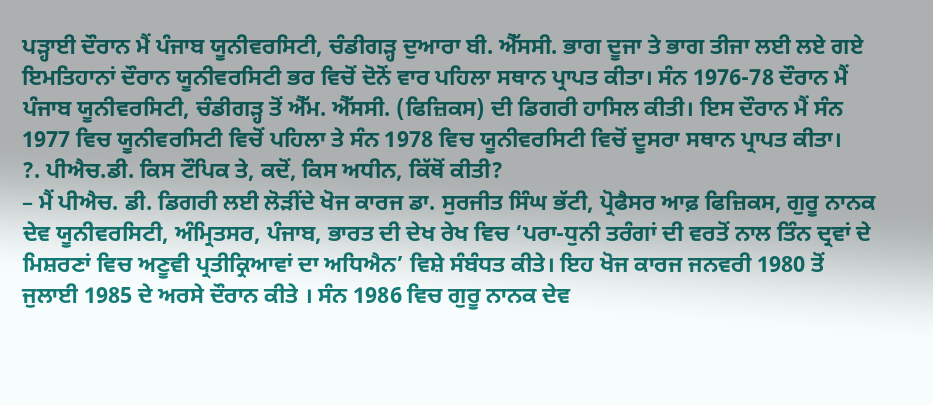ਪੜ੍ਹਾਈ ਦੌਰਾਨ ਮੈਂ ਪੰਜਾਬ ਯੂਨੀਵਰਸਿਟੀ, ਚੰਡੀਗੜ੍ਹ ਦੁਆਰਾ ਬੀ. ਐੱਸਸੀ. ਭਾਗ ਦੂਜਾ ਤੇ ਭਾਗ ਤੀਜਾ ਲਈ ਲਏ ਗਏ ਇਮਤਿਹਾਨਾਂ ਦੌਰਾਨ ਯੂਨੀਵਰਸਿਟੀ ਭਰ ਵਿਚੋਂ ਦੋਨੋਂ ਵਾਰ ਪਹਿਲਾ ਸਥਾਨ ਪ੍ਰਾਪਤ ਕੀਤਾ। ਸੰਨ 1976-78 ਦੌਰਾਨ ਮੈਂ ਪੰਜਾਬ ਯੂਨੀਵਰਸਿਟੀ, ਚੰਡੀਗੜ੍ਹ ਤੋਂ ਐੱਮ. ਐੱਸਸੀ. (ਫਿਜ਼ਿਕਸ) ਦੀ ਡਿਗਰੀ ਹਾਸਿਲ ਕੀਤੀ। ਇਸ ਦੌਰਾਨ ਮੈਂ ਸੰਨ 1977 ਵਿਚ ਯੂਨੀਵਰਸਿਟੀ ਵਿਚੋਂ ਪਹਿਲਾ ਤੇ ਸੰਨ 1978 ਵਿਚ ਯੂਨੀਵਰਸਿਟੀ ਵਿਚੋਂ ਦੂਸਰਾ ਸਥਾਨ ਪ੍ਰਾਪਤ ਕੀਤਾ।
?. ਪੀਐਚ.ਡੀ. ਕਿਸ ਟੌਪਿਕ ਤੇ, ਕਦੋਂ, ਕਿਸ ਅਧੀਨ, ਕਿੱਥੋਂ ਕੀਤੀ?
– ਮੈਂ ਪੀਐਚ. ਡੀ. ਡਿਗਰੀ ਲਈ ਲੋੜੀਂਦੇ ਖੋਜ ਕਾਰਜ ਡਾ. ਸੁਰਜੀਤ ਸਿੰਘ ਭੱਟੀ, ਪ੍ਰੋਫੈਸਰ ਆਫ਼ ਫਿਜ਼ਿਕਸ, ਗੁਰੂ ਨਾਨਕ ਦੇਵ ਯੂਨੀਵਰਸਿਟੀ, ਅੰਮ੍ਰਿਤਸਰ, ਪੰਜਾਬ, ਭਾਰਤ ਦੀ ਦੇਖ ਰੇਖ ਵਿਚ ‘ਪਰਾ-ਧੁਨੀ ਤਰੰਗਾਂ ਦੀ ਵਰਤੋਂ ਨਾਲ ਤਿੰਨ ਦ੍ਰਵਾਂ ਦੇ ਮਿਸ਼ਰਣਾਂ ਵਿਚ ਅਣੂਵੀ ਪ੍ਰਤੀਕ੍ਰਿਆਵਾਂ ਦਾ ਅਧਿਐਨ’ ਵਿਸ਼ੇ ਸੰਬੰਧਤ ਕੀਤੇ। ਇਹ ਖੋਜ ਕਾਰਜ ਜਨਵਰੀ 1980 ਤੋਂ ਜੁਲਾਈ 1985 ਦੇ ਅਰਸੇ ਦੌਰਾਨ ਕੀਤੇ । ਸੰਨ 1986 ਵਿਚ ਗੁਰੂ ਨਾਨਕ ਦੇਵ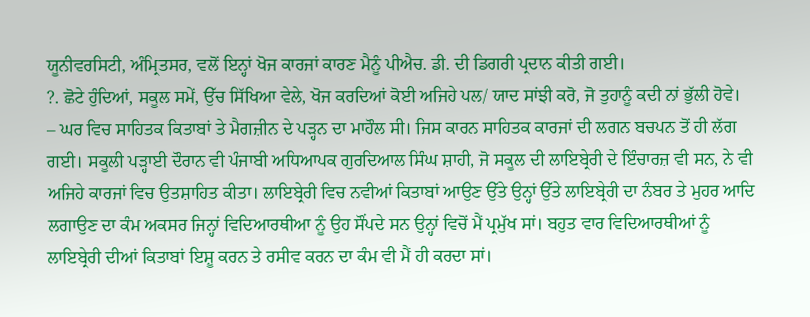ਯੂਨੀਵਰਸਿਟੀ, ਅੰਮ੍ਰਿਤਸਰ, ਵਲੋਂ ਇਨ੍ਹਾਂ ਖੋਜ ਕਾਰਜਾਂ ਕਾਰਣ ਮੈਨੂੰ ਪੀਐਚ. ਡੀ. ਦੀ ਡਿਗਰੀ ਪ੍ਰਦਾਨ ਕੀਤੀ ਗਈ।
?. ਛੋਟੇ ਹੁੰਦਿਆਂ, ਸਕੂਲ ਸਮੇਂ, ਉੱਚ ਸਿੱਖਿਆ ਵੇਲੇ, ਖੋਜ ਕਰਦਿਆਂ ਕੋਈ ਅਜਿਹੇ ਪਲ/ ਯਾਦ ਸਾਂਝੀ ਕਰੋ, ਜੋ ਤੁਹਾਨੂੰ ਕਦੀ ਨਾਂ ਭੁੱਲੀ ਹੋਵੇ।
– ਘਰ ਵਿਚ ਸਾਹਿਤਕ ਕਿਤਾਬਾਂ ਤੇ ਮੈਗਜ਼ੀਨ ਦੇ ਪੜ੍ਹਨ ਦਾ ਮਾਹੌਲ ਸੀ। ਜਿਸ ਕਾਰਨ ਸਾਹਿਤਕ ਕਾਰਜਾਂ ਦੀ ਲਗਨ ਬਚਪਨ ਤੋਂ ਹੀ ਲੱਗ ਗਈ। ਸਕੂਲੀ ਪੜ੍ਹਾਈ ਦੌਰਾਨ ਵੀ ਪੰਜਾਬੀ ਅਧਿਆਪਕ ਗੁਰਦਿਆਲ ਸਿੰਘ ਸ਼ਾਹੀ, ਜੋ ਸਕੂਲ ਦੀ ਲਾਇਬ੍ਰੇਰੀ ਦੇ ਇੰਚਾਰਜ਼ ਵੀ ਸਨ, ਨੇ ਵੀ ਅਜਿਹੇ ਕਾਰਜਾਂ ਵਿਚ ਉਤਸ਼ਾਹਿਤ ਕੀਤਾ। ਲਾਇਬ੍ਰੇਰੀ ਵਿਚ ਨਵੀਆਂ ਕਿਤਾਬਾਂ ਆਉਣ ਉੱਤੇ ਉਨ੍ਹਾਂ ਉੱਤੇ ਲਾਇਬ੍ਰੇਰੀ ਦਾ ਨੰਬਰ ਤੇ ਮੁਹਰ ਆਦਿ ਲਗਾਉਣ ਦਾ ਕੰਮ ਅਕਸਰ ਜਿਨ੍ਹਾਂ ਵਿਦਿਆਰਥੀਆ ਨੂੰ ਉਹ ਸੌਂਪਦੇ ਸਨ ਉਨ੍ਹਾਂ ਵਿਚੋਂ ਮੈਂ ਪ੍ਰਮੁੱਖ ਸਾਂ। ਬਹੁਤ ਵਾਰ ਵਿਦਿਆਰਥੀਆਂ ਨੂੰ ਲਾਇਬ੍ਰੇਰੀ ਦੀਆਂ ਕਿਤਾਬਾਂ ਇਸ਼ੂ ਕਰਨ ਤੇ ਰਸੀਵ ਕਰਨ ਦਾ ਕੰਮ ਵੀ ਮੈਂ ਹੀ ਕਰਦਾ ਸਾਂ।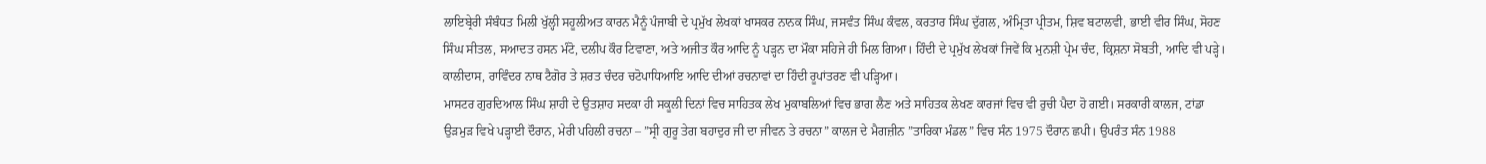ਲਾਇਬ੍ਰੇਰੀ ਸੰਬੰਧਤ ਮਿਲੀ ਖੁੱਲ੍ਹੀ ਸਹੂਲੀਅਤ ਕਾਰਨ ਮੈਨੂੰ ਪੰਜਾਬੀ ਦੇ ਪ੍ਰਮੁੱਖ ਲੇਖਕਾਂ ਖਾਸਕਰ ਨਾਨਕ ਸਿੰਘ, ਜਸਵੰਤ ਸਿੰਘ ਕੰਵਲ, ਕਰਤਾਰ ਸਿੰਘ ਦੁੱਗਲ, ਅੰਮ੍ਰਿਤਾ ਪ੍ਰੀਤਮ, ਸ਼ਿਵ ਬਟਾਲਵੀ, ਭਾਈ ਵੀਰ ਸਿੰਘ, ਸੋਹਣ ਸਿੰਘ ਸੀਤਲ, ਸਆਦਤ ਹਸਨ ਮੰਟੋ, ਦਲੀਪ ਕੌਰ ਟਿਵਾਣਾ, ਅਤੇ ਅਜੀਤ ਕੌਰ ਆਦਿ ਨੂੰ ਪੜ੍ਹਨ ਦਾ ਮੌਕਾ ਸਹਿਜੇ ਹੀ ਮਿਲ ਗਿਆ। ਹਿੰਦੀ ਦੇ ਪ੍ਰਮੁੱਖ ਲੇਖਕਾਂ ਜਿਵੇਂ ਕਿ ਮੁਨਸ਼ੀ ਪ੍ਰੇਮ ਚੰਦ, ਕ੍ਰਿਸ਼ਨਾ ਸੋਬਤੀ, ਆਦਿ ਵੀ ਪੜ੍ਹੇ। ਕਾਲੀਦਾਸ, ਰਾਵਿੰਦਰ ਨਾਥ ਟੈਗੋਰ ਤੇ ਸ਼ਰਤ ਚੰਦਰ ਚਟੋਪਾਧਿਆਇ ਆਦਿ ਦੀਆਂ ਰਚਨਾਵਾਂ ਦਾ ਹਿੰਦੀ ਰੂਪਾਂਤਰਣ ਵੀ ਪੜ੍ਹਿਆ।
ਮਾਸਟਰ ਗੁਰਦਿਆਲ ਸਿੰਘ ਸ਼ਾਹੀ ਦੇ ਉਤਸ਼ਾਹ ਸਦਕਾ ਹੀ ਸਕੂਲੀ ਦਿਨਾਂ ਵਿਚ ਸਾਹਿਤਕ ਲੇਖ ਮੁਕਾਬਲਿਆਂ ਵਿਚ ਭਾਗ ਲੈਣ ਅਤੇ ਸਾਹਿਤਕ ਲੇਖਣ ਕਾਰਜਾਂ ਵਿਚ ਵੀ ਰੁਚੀ ਪੈਦਾ ਹੋ ਗਈ। ਸਰਕਾਰੀ ਕਾਲਜ, ਟਾਂਡਾ ਉੜਮੁੜ ਵਿਖੇ ਪੜ੍ਹਾਈ ਦੌਰਾਨ, ਮੇਰੀ ਪਹਿਲੀ ਰਚਨਾ – ”ਸ੍ਰੀ ਗੁਰੂ ਤੇਗ ਬਹਾਦੁਰ ਜੀ ਦਾ ਜੀਵਨ ਤੇ ਰਚਨਾ” ਕਾਲਜ ਦੇ ਮੈਗਜ਼ੀਨ ”ਤਾਰਿਕਾ ਮੰਡਲ” ਵਿਚ ਸੰਨ 1975 ਦੌਰਾਨ ਛਪੀ। ਉਪਰੰਤ ਸੰਨ 1988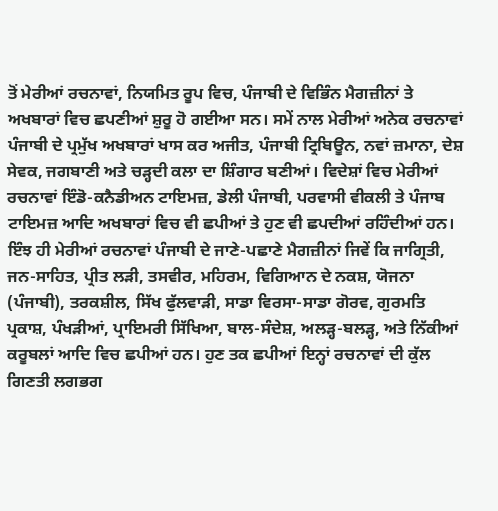ਤੋਂ ਮੇਰੀਆਂ ਰਚਨਾਵਾਂ, ਨਿਯਮਿਤ ਰੂਪ ਵਿਚ, ਪੰਜਾਬੀ ਦੇ ਵਿਭਿੰਨ ਮੈਗਜ਼ੀਨਾਂ ਤੇ ਅਖਬਾਰਾਂ ਵਿਚ ਛਪਣੀਆਂ ਸ਼ੁਰੂ ਹੋ ਗਈਆ ਸਨ। ਸਮੇਂ ਨਾਲ ਮੇਰੀਆਂ ਅਨੇਕ ਰਚਨਾਵਾਂ ਪੰਜਾਬੀ ਦੇ ਪ੍ਰਮੁੱਖ ਅਖਬਾਰਾਂ ਖਾਸ ਕਰ ਅਜੀਤ, ਪੰਜਾਬੀ ਟ੍ਰਿਬਿਊਨ, ਨਵਾਂ ਜ਼ਮਾਨਾ, ਦੇਸ਼ ਸੇਵਕ, ਜਗਬਾਣੀ ਅਤੇ ਚੜ੍ਹਦੀ ਕਲਾ ਦਾ ਸ਼ਿੰਗਾਰ ਬਣੀਆਂ। ਵਿਦੇਸ਼ਾਂ ਵਿਚ ਮੇਰੀਆਂ ਰਚਨਾਵਾਂ ਇੰਡੋ-ਕਨੈਡੀਅਨ ਟਾਇਮਜ਼, ਡੇਲੀ ਪੰਜਾਬੀ, ਪਰਵਾਸੀ ਵੀਕਲੀ ਤੇ ਪੰਜਾਬ ਟਾਇਮਜ਼ ਆਦਿ ਅਖਬਾਰਾਂ ਵਿਚ ਵੀ ਛਪੀਆਂ ਤੇ ਹੁਣ ਵੀ ਛਪਦੀਆਂ ਰਹਿੰਦੀਆਂ ਹਨ। ਇੰਝ ਹੀ ਮੇਰੀਆਂ ਰਚਨਾਵਾਂ ਪੰਜਾਬੀ ਦੇ ਜਾਣੇ-ਪਛਾਣੇ ਮੈਗਜ਼ੀਨਾਂ ਜਿਵੇਂ ਕਿ ਜਾਗ੍ਰਿਤੀ, ਜਨ-ਸਾਹਿਤ, ਪ੍ਰੀਤ ਲੜੀ, ਤਸਵੀਰ, ਮਹਿਰਮ, ਵਿਗਿਆਨ ਦੇ ਨਕਸ਼, ਯੋਜਨਾ (ਪੰਜਾਬੀ), ਤਰਕਸ਼ੀਲ, ਸਿੱਖ ਫੁੱਲਵਾੜੀ, ਸਾਡਾ ਵਿਰਸਾ-ਸਾਡਾ ਗੋਰਵ, ਗੁਰਮਤਿ ਪ੍ਰਕਾਸ਼, ਪੰਖੜੀਆਂ, ਪ੍ਰਾਇਮਰੀ ਸਿੱਖਿਆ, ਬਾਲ-ਸੰਦੇਸ਼, ਅਲੜ੍ਹ-ਬਲੜ੍ਹ, ਅਤੇ ਨਿੱਕੀਆਂ ਕਰੂਬਲਾਂ ਆਦਿ ਵਿਚ ਛਪੀਆਂ ਹਨ। ਹੁਣ ਤਕ ਛਪੀਆਂ ਇਨ੍ਹਾਂ ਰਚਨਾਵਾਂ ਦੀ ਕੁੱਲ ਗਿਣਤੀ ਲਗਭਗ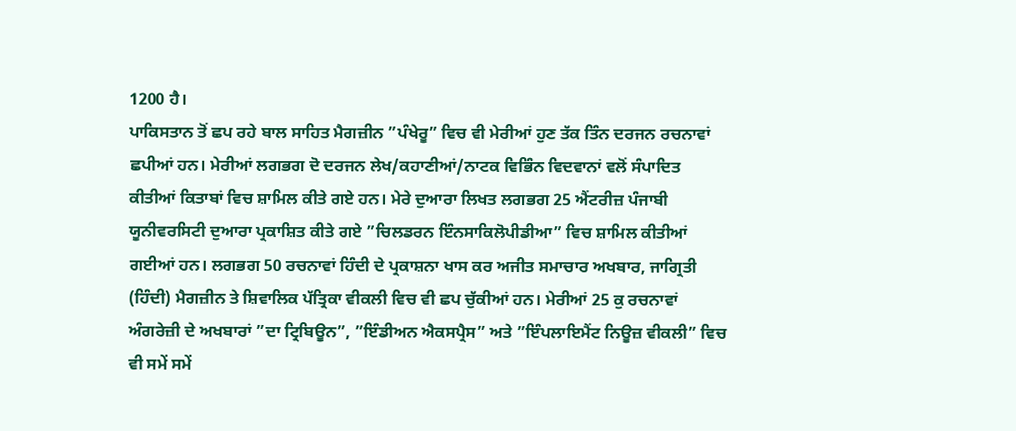1200 ਹੈ।
ਪਾਕਿਸਤਾਨ ਤੋਂ ਛਪ ਰਹੇ ਬਾਲ ਸਾਹਿਤ ਮੈਗਜ਼ੀਨ ”ਪੰਖੇਰੂ” ਵਿਚ ਵੀ ਮੇਰੀਆਂ ਹੁਣ ਤੱਕ ਤਿੰਨ ਦਰਜਨ ਰਚਨਾਵਾਂ ਛਪੀਆਂ ਹਨ। ਮੇਰੀਆਂ ਲਗਭਗ ਦੋ ਦਰਜਨ ਲੇਖ/ਕਹਾਣੀਆਂ/ਨਾਟਕ ਵਿਭਿੰਨ ਵਿਦਵਾਨਾਂ ਵਲੋਂ ਸੰਪਾਦਿਤ ਕੀਤੀਆਂ ਕਿਤਾਬਾਂ ਵਿਚ ਸ਼ਾਮਿਲ ਕੀਤੇ ਗਏ ਹਨ। ਮੇਰੇ ਦੁਆਰਾ ਲਿਖਤ ਲਗਭਗ 25 ਐਂਟਰੀਜ਼ ਪੰਜਾਬੀ ਯੂਨੀਵਰਸਿਟੀ ਦੁਆਰਾ ਪ੍ਰਕਾਸ਼ਿਤ ਕੀਤੇ ਗਏ ”ਚਿਲਡਰਨ ਇੰਨਸਾਕਿਲੋਪੀਡੀਆ” ਵਿਚ ਸ਼ਾਮਿਲ ਕੀਤੀਆਂ ਗਈਆਂ ਹਨ। ਲਗਭਗ 50 ਰਚਨਾਵਾਂ ਹਿੰਦੀ ਦੇ ਪ੍ਰਕਾਸ਼ਨਾ ਖਾਸ ਕਰ ਅਜੀਤ ਸਮਾਚਾਰ ਅਖਬਾਰ, ਜਾਗ੍ਰਿਤੀ (ਹਿੰਦੀ) ਮੈਗਜ਼ੀਨ ਤੇ ਸ਼ਿਵਾਲਿਕ ਪੱਤ੍ਰਿਕਾ ਵੀਕਲੀ ਵਿਚ ਵੀ ਛਪ ਚੁੱਕੀਆਂ ਹਨ। ਮੇਰੀਆਂ 25 ਕੁ ਰਚਨਾਵਾਂ ਅੰਗਰੇਜ਼ੀ ਦੇ ਅਖਬਾਰਾਂ ”ਦਾ ਟ੍ਰਿਬਿਊਨ”, ”ਇੰਡੀਅਨ ਐਕਸਪ੍ਰੈਸ” ਅਤੇ ”ਇੰਪਲਾਇਮੈਂਟ ਨਿਊਜ਼ ਵੀਕਲੀ” ਵਿਚ ਵੀ ਸਮੇਂ ਸਮੇਂ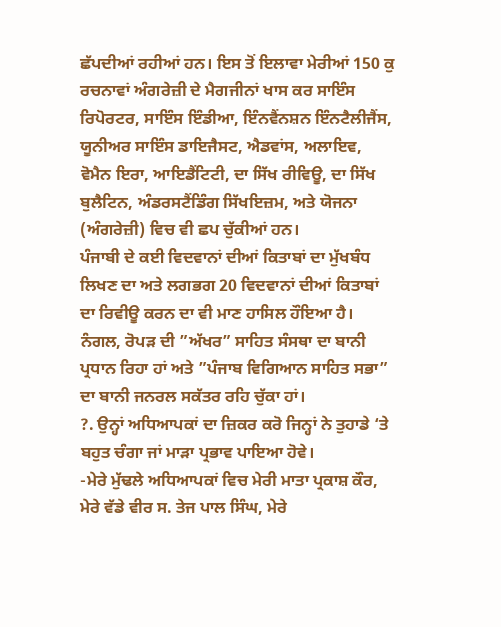ਛੱਪਦੀਆਂ ਰਹੀਆਂ ਹਨ। ਇਸ ਤੋਂ ਇਲਾਵਾ ਮੇਰੀਆਂ 150 ਕੁ ਰਚਨਾਵਾਂ ਅੰਗਰੇਜ਼ੀ ਦੇ ਮੈਗਜੀਨਾਂ ਖਾਸ ਕਰ ਸਾਇੰਸ ਰਿਪੋਰਟਰ, ਸਾਇੰਸ ਇੰਡੀਆ, ਇੰਨਵੈਂਨਸ਼ਨ ਇੰਨਟੈਲੀਜੈਂਸ, ਯੂਨੀਅਰ ਸਾਇੰਸ ਡਾਇਜੈਸਟ, ਐਡਵਾਂਸ, ਅਲਾਇਵ, ਵੋਮੈਨ ਇਰਾ, ਆਇਡੈਂਟਿਟੀ, ਦਾ ਸਿੱਖ ਰੀਵਿਊ, ਦਾ ਸਿੱਖ ਬੁਲੈਟਿਨ, ਅੰਡਰਸਟੈਂਡਿੰਗ ਸਿੱਖਇਜ਼ਮ, ਅਤੇ ਯੋਜਨਾ (ਅੰਗਰੇਜ਼ੀ) ਵਿਚ ਵੀ ਛਪ ਚੁੱਕੀਆਂ ਹਨ।
ਪੰਜਾਬੀ ਦੇ ਕਈ ਵਿਦਵਾਨਾਂ ਦੀਆਂ ਕਿਤਾਬਾਂ ਦਾ ਮੁੱਖਬੰਧ ਲਿਖਣ ਦਾ ਅਤੇ ਲਗਭਗ 20 ਵਿਦਵਾਨਾਂ ਦੀਆਂ ਕਿਤਾਬਾਂ ਦਾ ਰਿਵੀਊ ਕਰਨ ਦਾ ਵੀ ਮਾਣ ਹਾਸਿਲ ਹੌਇਆ ਹੈ। ਨੰਗਲ, ਰੋਪੜ ਦੀ ”ਅੱਖਰ” ਸਾਹਿਤ ਸੰਸਥਾ ਦਾ ਬਾਨੀ ਪ੍ਰਧਾਨ ਰਿਹਾ ਹਾਂ ਅਤੇ ”ਪੰਜਾਬ ਵਿਗਿਆਨ ਸਾਹਿਤ ਸਭਾ” ਦਾ ਬਾਨੀ ਜਨਰਲ ਸਕੱਤਰ ਰਹਿ ਚੁੱਕਾ ਹਾਂ।
?. ਉਨ੍ਹਾਂ ਅਧਿਆਪਕਾਂ ਦਾ ਜ਼ਿਕਰ ਕਰੋ ਜਿਨ੍ਹਾਂ ਨੇ ਤੁਹਾਡੇ ‘ਤੇ ਬਹੁਤ ਚੰਗਾ ਜਾਂ ਮਾੜਾ ਪ੍ਰਭਾਵ ਪਾਇਆ ਹੋਵੇ।
-ਮੇਰੇ ਮੁੱਢਲੇ ਅਧਿਆਪਕਾਂ ਵਿਚ ਮੇਰੀ ਮਾਤਾ ਪ੍ਰਕਾਸ਼ ਕੌਰ, ਮੇਰੇ ਵੱਡੇ ਵੀਰ ਸ. ਤੇਜ ਪਾਲ ਸਿੰਘ, ਮੇਰੇ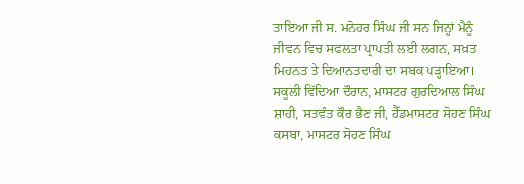ਤਾਇਆ ਜੀ ਸ. ਮਨੋਹਰ ਸਿੰਘ ਜੀ ਸਨ ਜਿਨ੍ਹਾਂ ਮੈਨੂੰ ਜੀਵਨ ਵਿਚ ਸਫਲਤਾ ਪ੍ਰਾਪਤੀ ਲਈ ਲਗਨ, ਸਖ਼ਤ ਮਿਹਨਤ ਤੇ ਦਿਆਨਤਦਾਰੀ ਦਾ ਸਬਕ ਪੜ੍ਹਾਇਆ। ਸਕੂਲੀ ਵਿੱਦਿਆ ਦੌਰਾਨ, ਮਾਸਟਰ ਗੁਰਦਿਆਲ ਸਿੰਘ ਸ਼ਾਹੀ, ਸਤਵੰਤ ਕੌਰ ਭੈਣ ਜੀ, ਹੈੱਡਮਾਸਟਰ ਸੋਹਣ ਸਿੰਘ ਕਸਬਾ, ਮਾਸਟਰ ਸੋਹਣ ਸਿੰਘ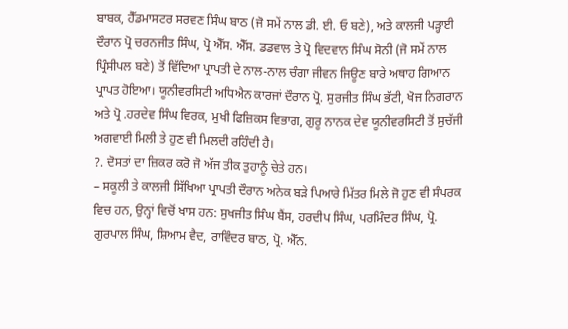ਬਾਬਕ, ਹੈੱਡਮਾਸਟਰ ਸਰਵਣ ਸਿੰਘ ਬਾਠ (ਜੋ ਸਮੇਂ ਨਾਲ ਡੀ. ਈ. ਓ ਬਣੇ), ਅਤੇ ਕਾਲਜੀ ਪੜ੍ਹਾਈ ਦੌਰਾਨ ਪ੍ਰੋ ਚਰਨਜੀਤ ਸਿੰਘ, ਪ੍ਰੋ ਐੱਸ. ਐੱਸ. ਡਡਵਾਲ ਤੇ ਪ੍ਰੋ ਵਿਦਵਾਨ ਸਿੰਘ ਸੋਨੀ (ਜੋ ਸਮੇਂ ਨਾਲ ਪ੍ਰਿੰਸੀਪਲ ਬਣੇ) ਤੋਂ ਵਿੱਦਿਆ ਪ੍ਰਾਪਤੀ ਦੇ ਨਾਲ-ਨਾਲ ਚੰਗਾ ਜੀਵਨ ਜਿਊਣ ਬਾਰੇ ਅਥਾਹ ਗਿਆਨ ਪ੍ਰਾਪਤ ਹੋਇਆ। ਯੂਨੀਵਰਸਿਟੀ ਅਧਿਐਨ ਕਾਰਜਾਂ ਦੌਰਾਨ ਪ੍ਰੋ. ਸੁਰਜੀਤ ਸਿੰਘ ਭੱਟੀ, ਖੋਜ ਨਿਗਰਾਨ ਅਤੇ ਪ੍ਰੋ .ਹਰਦੇਵ ਸਿੰਘ ਵਿਰਕ, ਮੁਖੀ ਫਿਜ਼ਿਕਸ ਵਿਭਾਗ, ਗੁਰੂ ਨਾਨਕ ਦੇਵ ਯੂਨੀਵਰਸਿਟੀ ਤੋਂ ਸੁਚੱਜੀ ਅਗਵਾਈ ਮਿਲੀ ਤੇ ਹੁਣ ਵੀ ਮਿਲਦੀ ਰਹਿੰਦੀ ਹੈ।
?. ਦੋਸਤਾਂ ਦਾ ਜ਼ਿਕਰ ਕਰੋ ਜੋ ਅੱਜ ਤੀਕ ਤੁਹਾਨੂੰ ਚੇਤੇ ਹਨ।
– ਸਕੂਲੀ ਤੇ ਕਾਲਜੀ ਸਿੱਖਿਆ ਪ੍ਰਾਪਤੀ ਦੌਰਾਨ ਅਨੇਕ ਬੜੇ ਪਿਆਰੇ ਮਿੱਤਰ ਮਿਲੇ ਜੋ ਹੁਣ ਵੀ ਸੰਪਰਕ ਵਿਚ ਹਨ, ਉਨ੍ਹਾਂ ਵਿਚੋਂ ਖਾਸ ਹਨ: ਸੁਖਜੀਤ ਸਿੰਘ ਬੈਂਸ, ਹਰਦੀਪ ਸਿੰਘ, ਪਰਮਿੰਦਰ ਸਿੰਘ, ਪ੍ਰੋ. ਗੁਰਪਾਲ ਸਿੰਘ, ਸ਼ਿਆਮ ਵੈਦ, ਰਾਵਿੰਦਰ ਬਾਠ, ਪ੍ਰੋ. ਐੱਨ.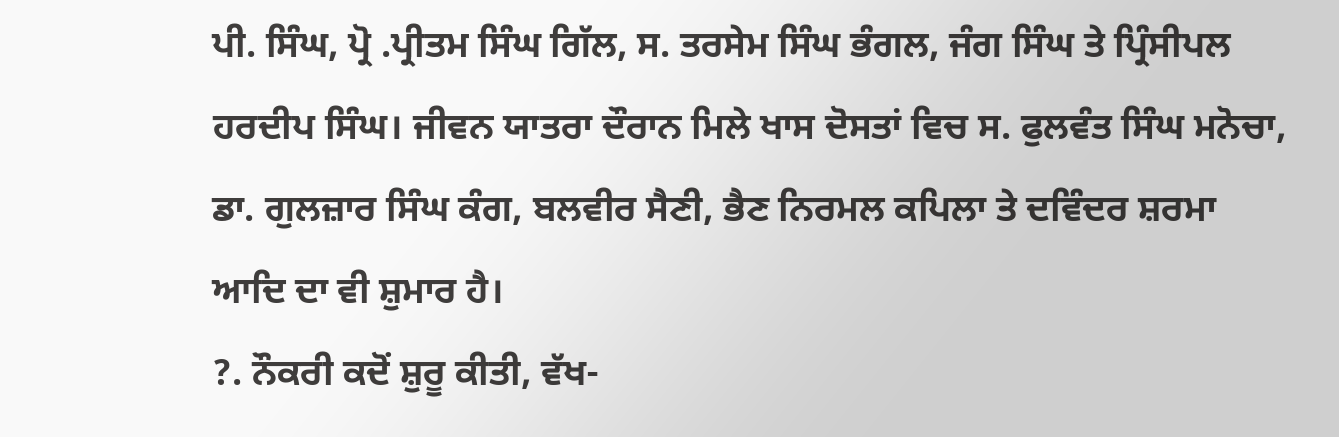ਪੀ. ਸਿੰਘ, ਪ੍ਰੋ .ਪ੍ਰੀਤਮ ਸਿੰਘ ਗਿੱਲ, ਸ. ਤਰਸੇਮ ਸਿੰਘ ਭੰਗਲ, ਜੰਗ ਸਿੰਘ ਤੇ ਪ੍ਰਿੰਸੀਪਲ ਹਰਦੀਪ ਸਿੰਘ। ਜੀਵਨ ਯਾਤਰਾ ਦੌਰਾਨ ਮਿਲੇ ਖਾਸ ਦੋਸਤਾਂ ਵਿਚ ਸ. ਫੁਲਵੰਤ ਸਿੰਘ ਮਨੋਚਾ, ਡਾ. ਗੁਲਜ਼ਾਰ ਸਿੰਘ ਕੰਗ, ਬਲਵੀਰ ਸੈਣੀ, ਭੈਣ ਨਿਰਮਲ ਕਪਿਲਾ ਤੇ ਦਵਿੰਦਰ ਸ਼ਰਮਾ ਆਦਿ ਦਾ ਵੀ ਸ਼ੁਮਾਰ ਹੈ।
?. ਨੌਕਰੀ ਕਦੋਂ ਸ਼ੁਰੂ ਕੀਤੀ, ਵੱਖ-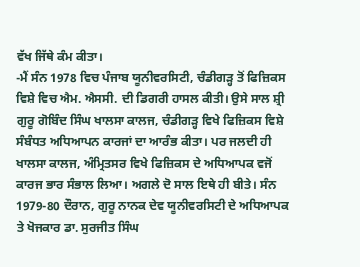ਵੱਖ ਜਿੱਥੇ ਕੰਮ ਕੀਤਾ।
-ਮੈਂ ਸੰਨ 1978 ਵਿਚ ਪੰਜਾਬ ਯੂਨੀਵਰਸਿਟੀ, ਚੰਡੀਗੜ੍ਹ ਤੋਂ ਫਿਜ਼ਿਕਸ ਵਿਸ਼ੇ ਵਿਚ ਐਮ. ਐਸਸੀ. ਦੀ ਡਿਗਰੀ ਹਾਸਲ ਕੀਤੀ। ਉਸੇ ਸਾਲ ਸ਼੍ਰੀ ਗੁਰੂ ਗੋਬਿੰਦ ਸਿੰਘ ਖਾਲਸਾ ਕਾਲਜ, ਚੰਡੀਗੜ੍ਹ ਵਿਖੇ ਫਿਜ਼ਿਕਸ ਵਿਸ਼ੇ ਸੰਬੰਧਤ ਅਧਿਆਪਨ ਕਾਰਜਾਂ ਦਾ ਆਰੰਭ ਕੀਤਾ। ਪਰ ਜਲਦੀ ਹੀ ਖਾਲਸਾ ਕਾਲਜ, ਅੰਮ੍ਰਿਤਸਰ ਵਿਖੇ ਫਿਜ਼ਿਕਸ ਦੇ ਅਧਿਆਪਕ ਵਜੋਂ ਕਾਰਜ ਭਾਰ ਸੰਭਾਲ ਲਿਆ। ਅਗਲੇ ਦੋ ਸਾਲ ਇਥੇ ਹੀ ਬੀਤੇ। ਸੰਨ 1979-80 ਦੌਰਾਨ, ਗੁਰੂ ਨਾਨਕ ਦੇਵ ਯੂਨੀਵਰਸਿਟੀ ਦੇ ਅਧਿਆਪਕ ਤੇ ਖੋਜਕਾਰ ਡਾ. ਸੁਰਜੀਤ ਸਿੰਘ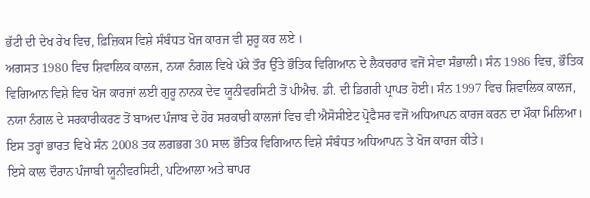ਭੱਟੀ ਦੀ ਦੇਖ ਰੇਖ ਵਿਚ, ਫ਼ਿਜ਼ਿਕਸ ਵਿਸ਼ੇ ਸੰਬੰਧਤ ਖੋਜ ਕਾਰਜ ਵੀ ਸ਼ੁਰੂ ਕਰ ਲਏ ।
ਅਗਸਤ 1980 ਵਿਚ ਸ਼ਿਵਾਲਿਕ ਕਾਲਜ, ਨਯਾ ਨੰਗਲ ਵਿਖੇ ਪੱਕੇ ਤੌਰ ਉੱਤੇ ਭੌਤਿਕ ਵਿਗਿਆਨ ਦੇ ਲੈਕਚਰਾਰ ਵਜੋਂ ਸੇਵਾ ਸੰਭਾਲੀ। ਸੰਨ 1986 ਵਿਚ, ਭੌਤਿਕ ਵਿਗਿਆਨ ਵਿਸ਼ੇ ਵਿਚ ਖੋਜ ਕਾਰਜਾਂ ਲਈ ਗੁਰੂ ਨਾਨਕ ਦੇਵ ਯੂਨੀਵਰਸਿਟੀ ਤੋਂ ਪੀਐਚ. ਡੀ. ਦੀ ਡਿਗਰੀ ਪ੍ਰਾਪਤ ਹੋਈ। ਸੰਨ 1997 ਵਿਚ ਸ਼ਿਵਾਲਿਕ ਕਾਲਜ, ਨਯਾ ਨੰਗਲ ਦੇ ਸਰਕਾਰੀਕਰਣ ਤੋਂ ਬਾਅਦ ਪੰਜਾਬ ਦੇ ਹੋਰ ਸਰਕਾਰੀ ਕਾਲਜਾਂ ਵਿਚ ਵੀ ਐਸੋਸੀਏਟ ਪ੍ਰੋਫੈਸਰ ਵਜੋਂ ਅਧਿਆਪਨ ਕਾਰਜ ਕਰਨ ਦਾ ਮੌਕਾ ਮਿਲਿਆ। ਇਸ ਤਰ੍ਹਾਂ ਭਾਰਤ ਵਿਖੇ ਸੰਨ 2008 ਤਕ ਲਗਭਗ 30 ਸਾਲ ਭੌਤਿਕ ਵਿਗਿਆਨ ਵਿਸ਼ੇ ਸੰਬੰਧਤ ਅਧਿਆਪਨ ਤੇ ਖੋਜ ਕਾਰਜ ਕੀਤੇ।
ਇਸੇ ਕਾਲ ਦੌਰਾਨ ਪੰਜਾਬੀ ਯੂਨੀਵਰਸਿਟੀ, ਪਟਿਆਲਾ ਅਤੇ ਥਾਪਰ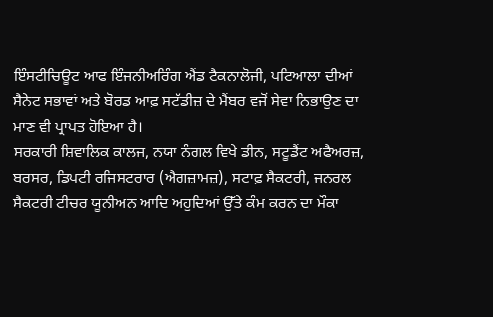ਇੰਸਟੀਚਿਊਟ ਆਫ ਇੰਜਨੀਅਰਿੰਗ ਐਂਡ ਟੈਕਨਾਲੋਜੀ, ਪਟਿਆਲਾ ਦੀਆਂ ਸੈਨੇਟ ਸਭਾਵਾਂ ਅਤੇ ਬੋਰਡ ਆਫ਼ ਸਟੱਡੀਜ਼ ਦੇ ਮੈਂਬਰ ਵਜੋਂ ਸੇਵਾ ਨਿਭਾਉਣ ਦਾ ਮਾਣ ਵੀ ਪ੍ਰਾਪਤ ਹੋਇਆ ਹੈ।
ਸਰਕਾਰੀ ਸ਼ਿਵਾਲਿਕ ਕਾਲਜ, ਨਯਾ ਨੰਗਲ ਵਿਖੇ ਡੀਨ, ਸਟੂਡੈਂਟ ਅਫੈਅਰਜ਼, ਬਰਸਰ, ਡਿਪਟੀ ਰਜਿਸਟਰਾਰ (ਐਗਜ਼ਾਮਜ਼), ਸਟਾਫ਼ ਸੈਕਟਰੀ, ਜਨਰਲ ਸੈਕਟਰੀ ਟੀਚਰ ਯੂਨੀਅਨ ਆਦਿ ਅਹੁਦਿਆਂ ਉੱਤੇ ਕੰਮ ਕਰਨ ਦਾ ਮੌਕਾ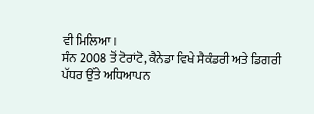ਵੀ ਮਿਲਿਆ।
ਸੰਨ 2008 ਤੋਂ ਟੋਰਾਂਟੋ, ਕੈਨੇਡਾ ਵਿਖੇ ਸੈਕੰਡਰੀ ਅਤੇ ਡਿਗਰੀ ਪੱਧਰ ਉੱਤੇ ਅਧਿਆਪਨ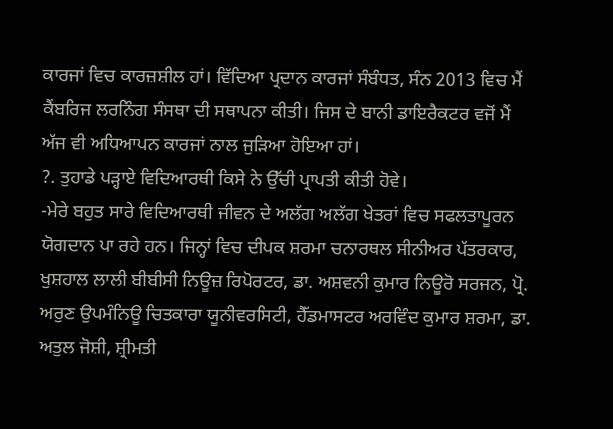ਕਾਰਜਾਂ ਵਿਚ ਕਾਰਜ਼ਸ਼ੀਲ ਹਾਂ। ਵਿੱਦਿਆ ਪ੍ਰਦਾਨ ਕਾਰਜਾਂ ਸੰਬੰਧਤ, ਸੰਨ 2013 ਵਿਚ ਮੈਂ ਕੈਂਬਰਿਜ ਲਰਨਿੰਗ ਸੰਸਥਾ ਦੀ ਸਥਾਪਨਾ ਕੀਤੀ। ਜਿਸ ਦੇ ਬਾਨੀ ਡਾਇਰੈਕਟਰ ਵਜੋਂ ਮੈਂ ਅੱਜ ਵੀ ਅਧਿਆਪਨ ਕਾਰਜਾਂ ਨਾਲ ਜੁੜਿਆ ਹੋਇਆ ਹਾਂ।
?. ਤੁਹਾਡੇ ਪੜ੍ਹਾਏ ਵਿਦਿਆਰਥੀ ਕਿਸੇ ਨੇ ਉੱਚੀ ਪ੍ਰਾਪਤੀ ਕੀਤੀ ਹੋਵੇ।
-ਮੇਰੇ ਬਹੁਤ ਸਾਰੇ ਵਿਦਿਆਰਥੀ ਜੀਵਨ ਦੇ ਅਲੱਗ ਅਲੱਗ ਖੇਤਰਾਂ ਵਿਚ ਸਫਲਤਾਪੂਰਨ ਯੋਗਦਾਨ ਪਾ ਰਹੇ ਹਨ। ਜਿਨ੍ਹਾਂ ਵਿਚ ਦੀਪਕ ਸ਼ਰਮਾ ਚਨਾਰਥਲ ਸੀਨੀਅਰ ਪੱਤਰਕਾਰ, ਖੁਸ਼ਹਾਲ ਲਾਲੀ ਬੀਬੀਸੀ ਨਿਊਜ਼ ਰਿਪੋਰਟਰ, ਡਾ. ਅਸ਼ਵਨੀ ਕੁਮਾਰ ਨਿਊਰੋ ਸਰਜਨ, ਪ੍ਰੋ. ਅਰੁਣ ਉਪਮੰਨਿਊ ਚਿਤਕਾਰਾ ਯੂਨੀਵਰਸਿਟੀ, ਹੈੱਡਮਾਸਟਰ ਅਰਵਿੰਦ ਕੁਮਾਰ ਸ਼ਰਮਾ, ਡਾ. ਅਤੁਲ ਜੋਸ਼ੀ, ਸ਼੍ਰੀਮਤੀ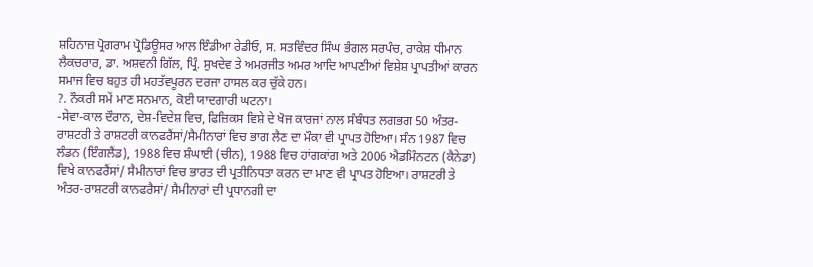ਸ਼ਹਿਨਾਜ਼ ਪ੍ਰੋਗਰਾਮ ਪ੍ਰੋਡਿਊਸਰ ਆਲ ਇੰਡੀਆ ਰੇਡੀਓ, ਸ. ਸਤਵਿੰਦਰ ਸਿੰਘ ਭੰਗਲ ਸਰਪੰਚ, ਰਾਕੇਸ਼ ਧੀਮਾਨ ਲੈਕਚਰਾਰ, ਡਾ. ਅਸ਼ਵਨੀ ਗਿੱਲ, ਪ੍ਰਿੰ. ਸੁਖਦੇਵ ਤੇ ਅਮਰਜੀਤ ਅਮਰ ਆਦਿ ਆਪਣੀਆਂ ਵਿਸ਼ੇਸ਼ ਪ੍ਰਾਪਤੀਆਂ ਕਾਰਨ ਸਮਾਜ ਵਿਚ ਬਹੁਤ ਹੀ ਮਹਤੱਵਪੂਰਨ ਦਰਜਾ ਹਾਸਲ ਕਰ ਚੁੱਕੇ ਹਨ।
?. ਨੌਕਰੀ ਸਮੇਂ ਮਾਣ ਸਨਮਾਨ, ਕੋਈ ਯਾਦਗਾਰੀ ਘਟਨਾ।
-ਸੇਵਾ-ਕਾਲ ਦੌਰਾਨ, ਦੇਸ਼-ਵਿਦੇਸ਼ ਵਿਚ, ਫਿਜ਼ਿਕਸ ਵਿਸ਼ੇ ਦੇ ਖੋਜ ਕਾਰਜਾਂ ਨਾਲ ਸੰਬੰਧਤ ਲਗਭਗ 50 ਅੰਤਰ-ਰਾਸ਼ਟਰੀ ਤੇ ਰਾਸ਼ਟਰੀ ਕਾਨਫਰੈਂਸਾਂ/ਸੈਮੀਨਾਰਾਂ ਵਿਚ ਭਾਗ ਲੈਣ ਦਾ ਮੌਕਾ ਵੀ ਪ੍ਰਾਪਤ ਹੋਇਆ। ਸੰਨ 1987 ਵਿਚ ਲੰਡਨ (ਇੰਗਲੈਂਡ), 1988 ਵਿਚ ਸ਼ੰਘਾਈ (ਚੀਨ), 1988 ਵਿਚ ਹਾਂਗਕਾਂਗ ਅਤੇ 2006 ਐਡਮਿੰਨਟਨ (ਕੈਨੇਡਾ) ਵਿਖੇ ਕਾਨਫਰੈਂਸਾਂ/ ਸੈਮੀਨਾਰਾਂ ਵਿਚ ਭਾਰਤ ਦੀ ਪ੍ਰਤੀਨਿਧਤਾ ਕਰਨ ਦਾ ਮਾਣ ਵੀ ਪ੍ਰਾਪਤ ਹੋਇਆ। ਰਾਸ਼ਟਰੀ ਤੇ ਅੰਤਰ-ਰਾਸ਼ਟਰੀ ਕਾਨਫਰੈਸਾਂ/ ਸੈਮੀਨਾਰਾਂ ਦੀ ਪ੍ਰਧਾਨਗੀ ਦਾ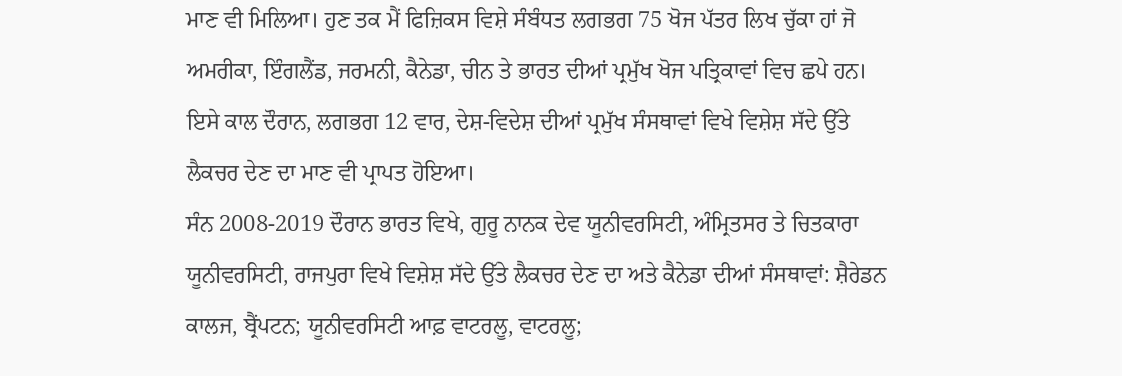ਮਾਣ ਵੀ ਮਿਲਿਆ। ਹੁਣ ਤਕ ਮੈਂ ਫਿਜ਼ਿਕਸ ਵਿਸ਼ੇ ਸੰਬੰਧਤ ਲਗਭਗ 75 ਖੋਜ ਪੱਤਰ ਲਿਖ ਚੁੱਕਾ ਹਾਂ ਜੋ ਅਮਰੀਕਾ, ਇੰਗਲੈਂਡ, ਜਰਮਨੀ, ਕੈਨੇਡਾ, ਚੀਨ ਤੇ ਭਾਰਤ ਦੀਆਂ ਪ੍ਰਮੁੱਖ ਖੋਜ ਪਤ੍ਰਿਕਾਵਾਂ ਵਿਚ ਛਪੇ ਹਨ। ਇਸੇ ਕਾਲ ਦੌਰਾਨ, ਲਗਭਗ 12 ਵਾਰ, ਦੇਸ਼-ਵਿਦੇਸ਼ ਦੀਆਂ ਪ੍ਰਮੁੱਖ ਸੰਸਥਾਵਾਂ ਵਿਖੇ ਵਿਸ਼ੇਸ਼ ਸੱਦੇ ਉੱਤੇ ਲੈਕਚਰ ਦੇਣ ਦਾ ਮਾਣ ਵੀ ਪ੍ਰਾਪਤ ਹੋਇਆ।
ਸੰਨ 2008-2019 ਦੌਰਾਨ ਭਾਰਤ ਵਿਖੇ, ਗੁਰੂ ਨਾਨਕ ਦੇਵ ਯੂਨੀਵਰਸਿਟੀ, ਅੰਮ੍ਰਿਤਸਰ ਤੇ ਚਿਤਕਾਰਾ ਯੂਨੀਵਰਸਿਟੀ, ਰਾਜਪੁਰਾ ਵਿਖੇ ਵਿਸ਼ੇਸ਼ ਸੱਦੇ ਉੱਤੇ ਲੈਕਚਰ ਦੇਣ ਦਾ ਅਤੇ ਕੈਨੇਡਾ ਦੀਆਂ ਸੰਸਥਾਵਾਂ: ਸ਼ੈਰੇਡਨ ਕਾਲਜ, ਬ੍ਰੈਂਪਟਨ; ਯੂਨੀਵਰਸਿਟੀ ਆਫ਼ ਵਾਟਰਲੂ, ਵਾਟਰਲੂ;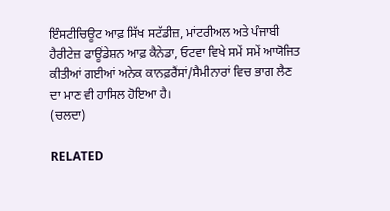ਇੰਸਟੀਚਿਊਟ ਆਫ਼ ਸਿੱਖ ਸਟੱਡੀਜ਼, ਮਾਂਟਰੀਅਲ ਅਤੇ ਪੰਜਾਬੀ ਹੈਰੀਟੇਜ਼ ਫਾਊਂਡੇਸ਼ਨ ਆਫ਼ ਕੈਨੇਡਾ, ਓਟਵਾ ਵਿਖੇ ਸਮੇਂ ਸਮੇਂ ਆਯੋਜਿਤ ਕੀਤੀਆਂ ਗਈਆਂ ਅਨੇਕ ਕਾਨਫ਼ਰੈਂਸਾਂ/ਸੈਮੀਨਾਰਾਂ ਵਿਚ ਭਾਗ ਲੈਣ ਦਾ ਮਾਣ ਵੀ ਹਾਸਿਲ ਹੋਇਆ ਹੈ।
(ਚਲਦਾ)

RELATED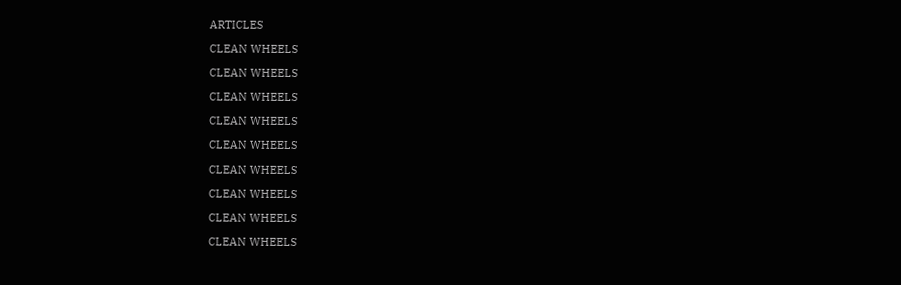ARTICLES

CLEAN WHEELS

CLEAN WHEELS

CLEAN WHEELS

CLEAN WHEELS

CLEAN WHEELS

CLEAN WHEELS

CLEAN WHEELS

CLEAN WHEELS

CLEAN WHEELS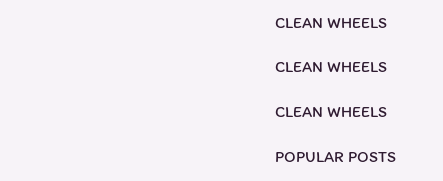CLEAN WHEELS

CLEAN WHEELS

CLEAN WHEELS

POPULAR POSTS